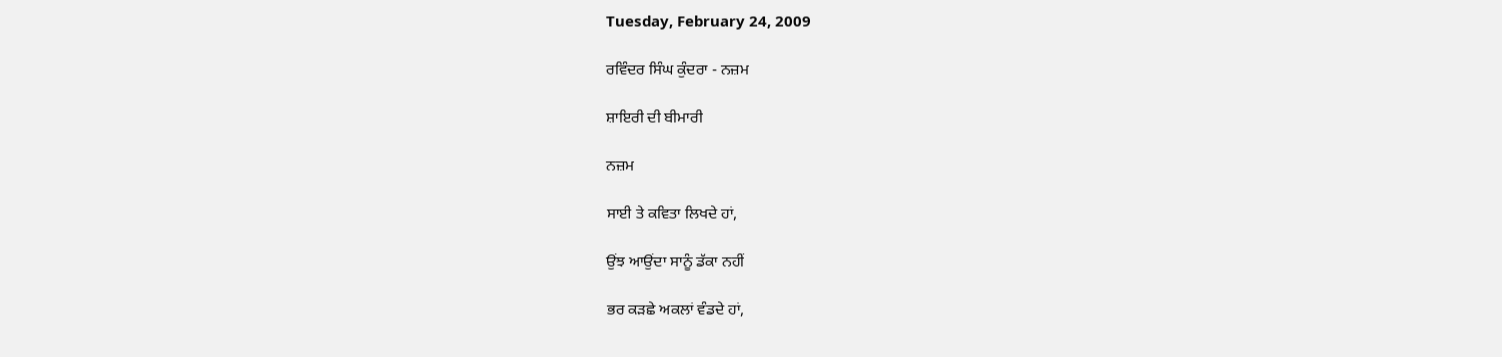Tuesday, February 24, 2009

ਰਵਿੰਦਰ ਸਿੰਘ ਕੁੰਦਰਾ - ਨਜ਼ਮ

ਸ਼ਾਇਰੀ ਦੀ ਬੀਮਾਰੀ

ਨਜ਼ਮ

ਸਾਈ ਤੇ ਕਵਿਤਾ ਲਿਖਦੇ ਹਾਂ,

ਉਂਝ ਆਉਂਦਾ ਸਾਨੂੰ ਡੱਕਾ ਨਹੀਂ

ਭਰ ਕੜਛੇ ਅਕਲਾਂ ਵੰਡਦੇ ਹਾਂ,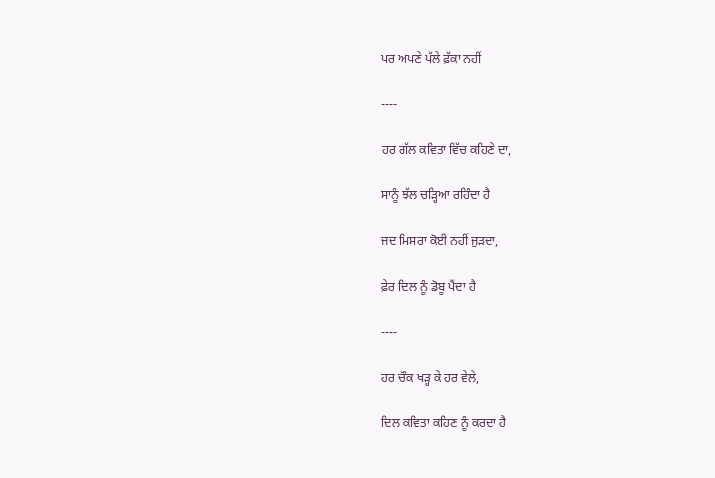ਪਰ ਅਪਣੇ ਪੱਲੇ ਫ਼ੱਕਾ ਨਹੀਂ

----

ਹਰ ਗੱਲ ਕਵਿਤਾ ਵਿੱਚ ਕਹਿਣੇ ਦਾ,

ਸਾਨੂੰ ਝੱਲ ਚੜ੍ਹਿਆ ਰਹਿੰਦਾ ਹੈ

ਜਦ ਮਿਸਰਾ ਕੋਈ ਨਹੀਂ ਜੁੜਦਾ,

ਫ਼ੇਰ ਦਿਲ ਨੂੰ ਡੋਬੂ ਪੈਂਦਾ ਹੈ

----

ਹਰ ਚੌਕ ਖੜ੍ਹ ਕੇ ਹਰ ਵੇਲੇ,

ਦਿਲ ਕਵਿਤਾ ਕਹਿਣ ਨੂੰ ਕਰਦਾ ਹੈ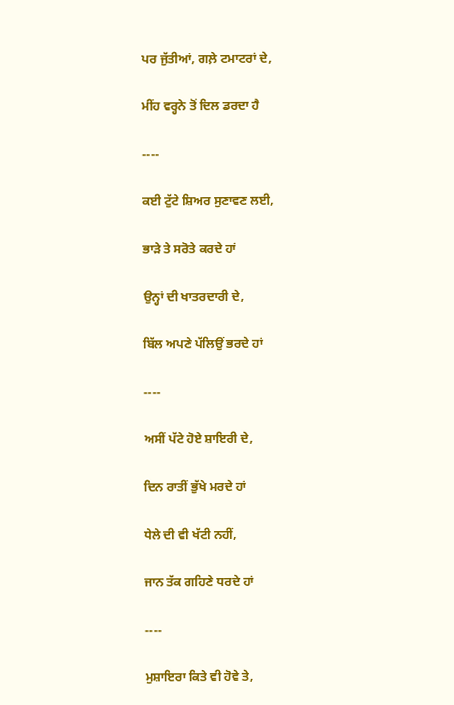ਪਰ ਜੁੱਤੀਆਂ, ਗਲ਼ੇ ਟਮਾਟਰਾਂ ਦੇ,

ਮੀਂਹ ਵਰ੍ਹਨੇ ਤੋਂ ਦਿਲ ਡਰਦਾ ਹੈ

----

ਕਈ ਟੁੱਟੇ ਸ਼ਿਅਰ ਸੁਣਾਵਣ ਲਈ,

ਭਾੜੇ ਤੇ ਸਰੋਤੇ ਕਰਦੇ ਹਾਂ

ਉਨ੍ਹਾਂ ਦੀ ਖਾਤਰਦਾਰੀ ਦੇ,

ਬਿੱਲ ਅਪਣੇ ਪੱਲਿਉਂ ਭਰਦੇ ਹਾਂ

----

ਅਸੀਂ ਪੱਟੇ ਹੋਏ ਸ਼ਾਇਰੀ ਦੇ,

ਦਿਨ ਰਾਤੀਂ ਭੁੱਖੇ ਮਰਦੇ ਹਾਂ

ਧੇਲੇ ਦੀ ਵੀ ਖੱਟੀ ਨਹੀਂ,

ਜਾਨ ਤੱਕ ਗਹਿਣੇ ਧਰਦੇ ਹਾਂ

----

ਮੁਸ਼ਾਇਰਾ ਕਿਤੇ ਵੀ ਹੋਵੇ ਤੇ,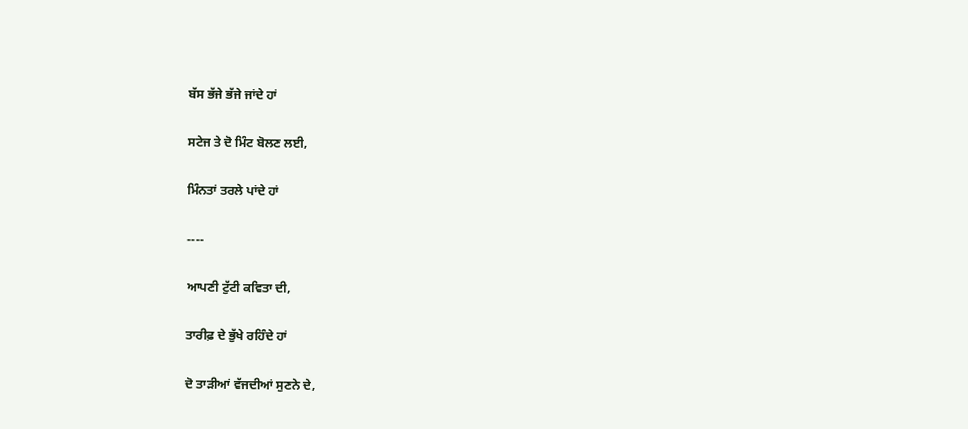ਬੱਸ ਭੱਜੇ ਭੱਜੇ ਜਾਂਦੇ ਹਾਂ

ਸਟੇਜ ਤੇ ਦੋ ਮਿੰਟ ਬੋਲਣ ਲਈ,

ਮਿੰਨਤਾਂ ਤਰਲੇ ਪਾਂਦੇ ਹਾਂ

----

ਆਪਣੀ ਟੁੱਟੀ ਕਵਿਤਾ ਦੀ,

ਤਾਰੀਫ਼ ਦੇ ਭੁੱਖੇ ਰਹਿੰਦੇ ਹਾਂ

ਦੋ ਤਾੜੀਆਂ ਵੱਜਦੀਆਂ ਸੁਣਨੇ ਦੇ,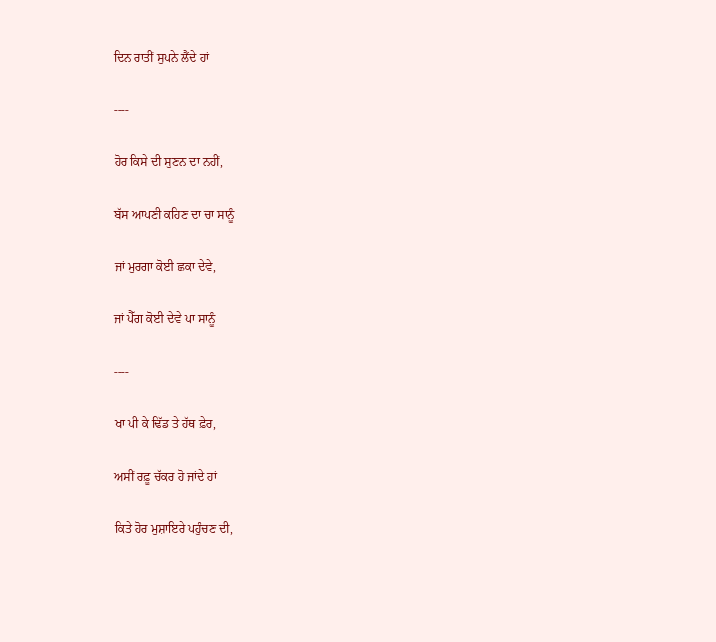ਦਿਨ ਰਾਤੀਂ ਸੁਪਨੇ ਲੈਂਦੇ ਹਾਂ

----

ਹੋਰ ਕਿਸੇ ਦੀ ਸੁਣਨ ਦਾ ਨਹੀਂ,

ਬੱਸ ਆਪਣੀ ਕਹਿਣ ਦਾ ਚਾ ਸਾਨੂੰ

ਜਾਂ ਮੁਰਗਾ ਕੋਈ ਛਕਾ ਦੇਵੇ,

ਜਾਂ ਪੈੱਗ ਕੋਈ ਦੇਵੇ ਪਾ ਸਾਨੂੰ

----

ਖਾ ਪੀ ਕੇ ਢਿੱਡ ਤੇ ਹੱਥ ਫ਼ੇਰ,

ਅਸੀਂ ਰਫ਼ੂ ਚੱਕਰ ਹੋ ਜਾਂਦੇ ਹਾਂ

ਕਿਤੇ ਹੋਰ ਮੁਸ਼ਾਇਰੇ ਪਹੁੰਚਣ ਦੀ,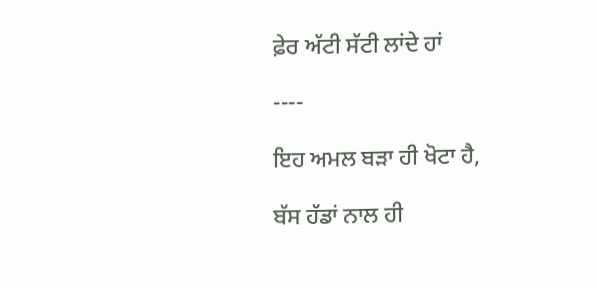ਫ਼ੇਰ ਅੱਟੀ ਸੱਟੀ ਲਾਂਦੇ ਹਾਂ

----

ਇਹ ਅਮਲ ਬੜਾ ਹੀ ਖੋਟਾ ਹੈ,

ਬੱਸ ਹੱਡਾਂ ਨਾਲ ਹੀ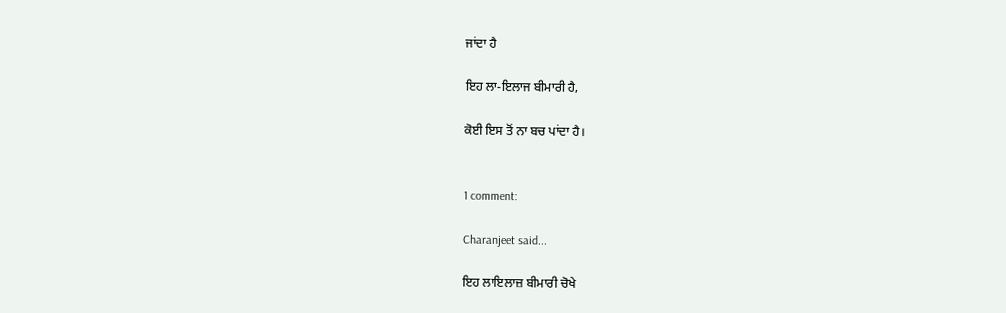ਜਾਂਦਾ ਹੈ

ਇਹ ਲਾ-ਇਲਾਜ ਬੀਮਾਰੀ ਹੈ,

ਕੋਈ ਇਸ ਤੋਂ ਨਾ ਬਚ ਪਾਂਦਾ ਹੈ।


1 comment:

Charanjeet said...

ਇਹ ਲਾਇਲਾਜ਼ ਬੀਮਾਰੀ ਚੋਖੇ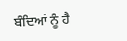ਬੰਦਿਆਂ ਨੂੰ ਹੈ